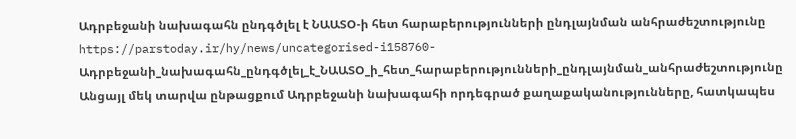Ադրբեջանի նախագահն ընդգծլել է ՆԱԱՏՕ-ի հետ հարաբերությունների ընդլայնման անհրաժեշտությունը
https://parstoday.ir/hy/news/uncategorised-i158760-Ադրբեջանի_նախագահն_ընդգծլել_է_ՆԱԱՏՕ_ի_հետ_հարաբերությունների_ընդլայնման_անհրաժեշտությունը
Անցայլ մեկ տարվա ընթացքում Ադրբեջանի նախագահի որդեգրած քաղաքականությունները, հատկապես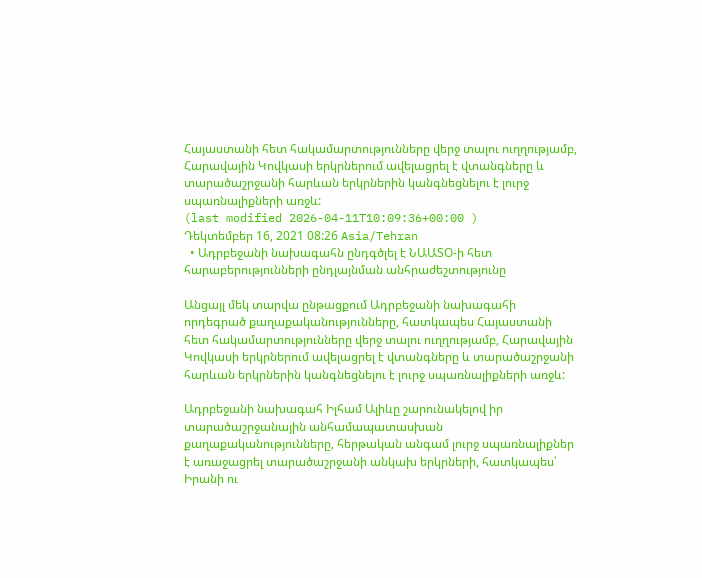Հայաստանի հետ հակամարտությունները վերջ տալու ուղղությամբ, Հարավային Կովկասի երկրներում ավելացրել է վտանգները և տարածաշրջանի հարևան երկրներին կանգնեցնելու է լուրջ սպառնալիքների առջև:
(last modified 2026-04-11T10:09:36+00:00 )
Դեկտեմբեր 16, 2021 08:26 Asia/Tehran
  • Ադրբեջանի նախագահն ընդգծլել է ՆԱԱՏՕ-ի հետ հարաբերությունների ընդլայնման անհրաժեշտությունը

Անցայլ մեկ տարվա ընթացքում Ադրբեջանի նախագահի որդեգրած քաղաքականությունները, հատկապես Հայաստանի հետ հակամարտությունները վերջ տալու ուղղությամբ, Հարավային Կովկասի երկրներում ավելացրել է վտանգները և տարածաշրջանի հարևան երկրներին կանգնեցնելու է լուրջ սպառնալիքների առջև:

Ադրբեջանի նախագահ Իլհամ Ալիևը շարունակելով իր տարածաշրջանային անհամապատասխան քաղաքականությունները, հերթական անգամ լուրջ սպառնալիքներ է առաջացրել տարածաշրջանի անկախ երկրների, հատկապես՝ Իրանի ու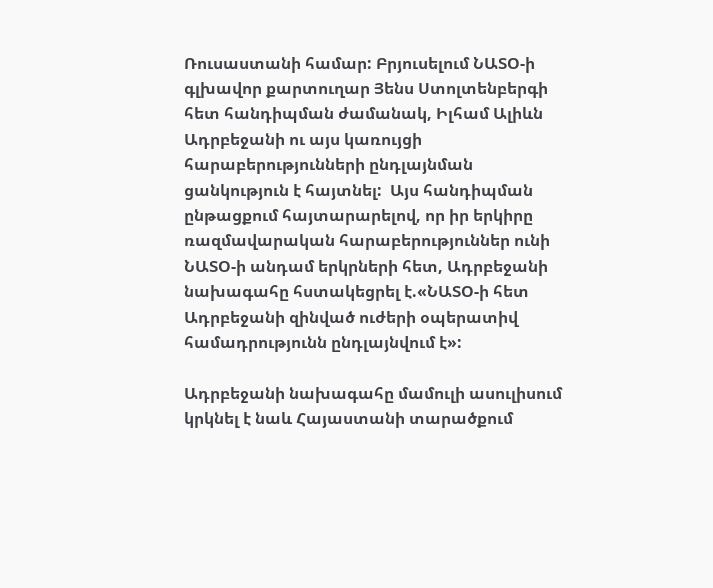Ռուսաստանի համար: Բրյուսելում ՆԱՏՕ-ի գլխավոր քարտուղար Յենս Ստոլտենբերգի հետ հանդիպման ժամանակ, Իլհամ Ալիևն Ադրբեջանի ու այս կառույցի հարաբերությունների ընդլայնման ցանկություն է հայտնել:  Այս հանդիպման ընթացքում հայտարարելով, որ իր երկիրը ռազմավարական հարաբերություններ ունի ՆԱՏՕ-ի անդամ երկրների հետ, Ադրբեջանի նախագահը հստակեցրել է.«ՆԱՏՕ-ի հետ Ադրբեջանի զինված ուժերի օպերատիվ համադրությունն ընդլայնվում է»:

Ադրբեջանի նախագահը մամուլի ասուլիսում կրկնել է նաև Հայաստանի տարածքում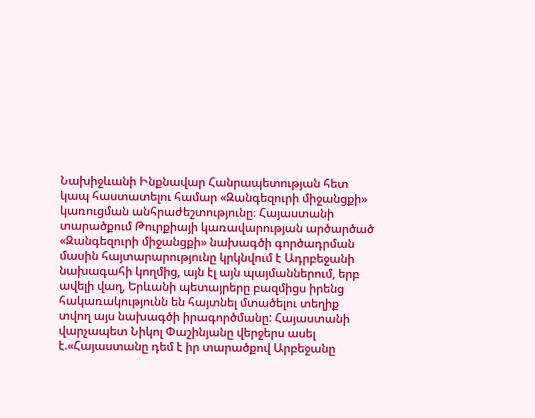Նախիջևանի Ինքնավար Հանրապետության հետ կապ հաստատելու համար «Զանգեզուրի միջանցքի» կառուցման անհրաժեշտությունը։ Հայաստանի տարածքում Թուրքիայի կառավարության արծարծած «Զանգեզուրի միջանցքի» նախագծի գործադրման մասին հայտարարությունը կրկնվում է Ադրբեջանի նախագահի կողմից, այն էլ այն պայմաններում, երբ ավելի վաղ, Երևանի պետայրերը բազմիցս իրենց հակառակությունն են հայտնել մտածելու տեղիք տվող այս նախագծի իրագործմանը: Հայաստանի վարչապետ Նիկոլ Փաշինյանը վերջերս ասել է.«Հայաստանը դեմ է իր տարածքով Արբեջանը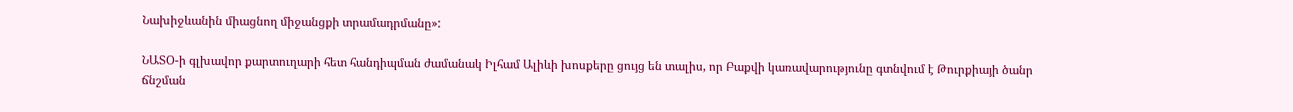Նախիջևանին միացնող միջանցքի տրամադրմանը»:

ՆԱՏՕ-ի գլխավոր քարտուղարի հետ հանդիպման ժամանակ Իլհամ Ալիևի խոսքերը ցույց են տալիս, որ Բաքվի կառավարությունը գտնվում է Թուրքիայի ծանր ճնշման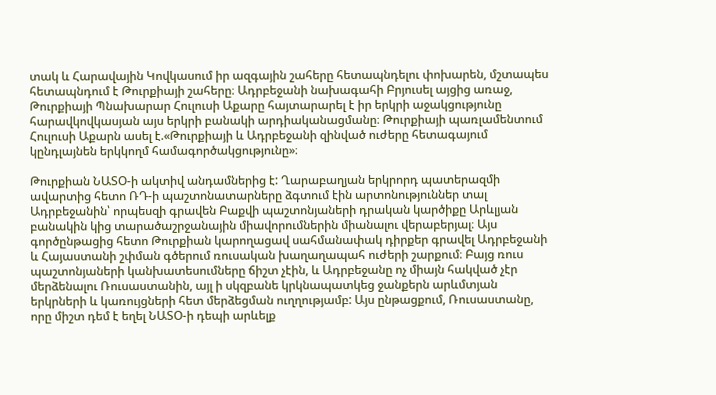տակ և Հարավային Կովկասում իր ազգային շահերը հետապնդելու փոխարեն, մշտապես հետապնդում է Թուրքիայի շահերը։ Ադրբեջանի նախագահի Բրյուսել այցից առաջ, Թուրքիայի Պնախարար Հուլուսի Աքարը հայտարարել է իր երկրի աջակցությունը հարավկովկասյան այս երկրի բանակի արդիականացմանը։ Թուրքիայի պառլամենտում Հուլուսի Աքարն ասել է.«Թուրքիայի և Ադրբեջանի զինված ուժերը հետագայում կընդլայնեն երկկողմ համագործակցությունը»։

Թուրքիան ՆԱՏՕ-ի ակտիվ անդամներից է: Ղարաբաղյան երկրորդ պատերազմի ավարտից հետո ՌԴ-ի պաշտոնատարները ձգտում էին արտոնություններ տալ Ադրբեջանին՝ որպեսզի գրավեն Բաքվի պաշտոնյաների դրական կարծիքը Արևլյան բանակին կից տարածաշրջանային միավորումներին միանալու վերաբերյալ։ Այս գործընթացից հետո Թուրքիան կարողացավ սահմանափակ դիրքեր գրավել Ադրբեջանի և Հայաստանի շփման գծերում ռուսական խաղաղապահ ուժերի շարքում։ Բայց ռուս պաշտոնյաների կանխատեսումները ճիշտ չէին, և Ադրբեջանը ոչ միայն հակված չէր մերձենալու Ռուսաստանին, այլ ի սկզբանե կրկնապատկեց ջանքերն արևմտյան երկրների և կառույցների հետ մերձեցման ուղղությամբ: Այս ընթացքում, Ռուսաստանը, որը միշտ դեմ է եղել ՆԱՏՕ-ի դեպի արևելք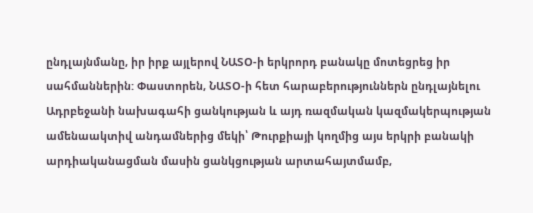ընդլայնմանը, իր իրք այլերով ՆԱՏՕ-ի երկրորդ բանակը մոտեցրեց իր սահմաններին: Փաստորեն, ՆԱՏՕ-ի հետ հարաբերություններն ընդլայնելու Ադրբեջանի նախագահի ցանկության և այդ ռազմական կազմակերպության ամենաակտիվ անդամներից մեկի՝ Թուրքիայի կողմից այս երկրի բանակի արդիականացման մասին ցանկցության արտահայտմամբ,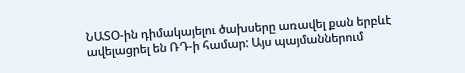ՆԱՏՕ-ին դիմակայելու ծախսերը առավել քան երբևէ ավելացրել են ՌԴ-ի համար: Այս պայմաններում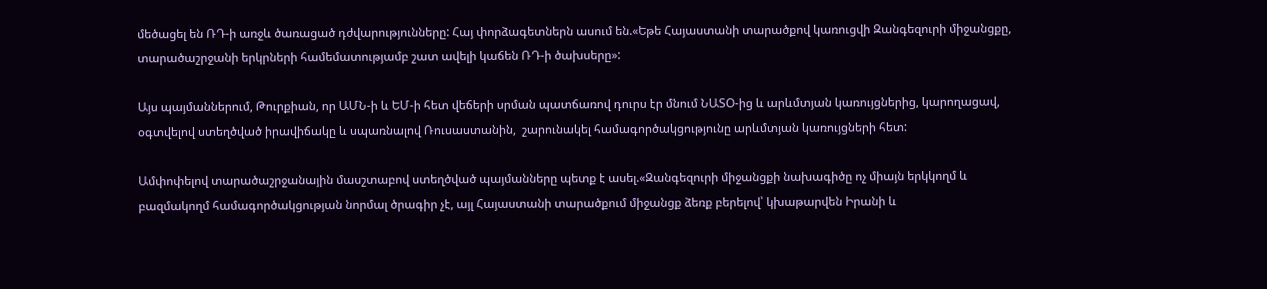մեծացել են ՌԴ-ի առջև ծառացած դժվարությունները: Հայ փորձագետներն ասում են.«Եթե Հայաստանի տարածքով կառուցվի Զանգեզուրի միջանցքը, տարածաշրջանի երկրների համեմատությամբ շատ ավելի կաճեն ՌԴ-ի ծախսերը»:

Այս պայմաններում, Թուրքիան, որ ԱՄՆ-ի և ԵՄ-ի հետ վեճերի սրման պատճառով դուրս էր մնում ՆԱՏՕ-ից և արևմտյան կառույցներից, կարողացավ, օգտվելով ստեղծված իրավիճակը և սպառնալով Ռուսաստանին,  շարունակել համագործակցությունը արևմտյան կառույցների հետ:

Ամփոփելով տարածաշրջանային մասշտաբով ստեղծված պայմանները պետք է ասել.«Զանգեզուրի միջանցքի նախագիծը ոչ միայն երկկողմ և բազմակողմ համագործակցության նորմալ ծրագիր չէ, այլ Հայաստանի տարածքում միջանցք ձեռք բերելով՝ կխաթարվեն Իրանի և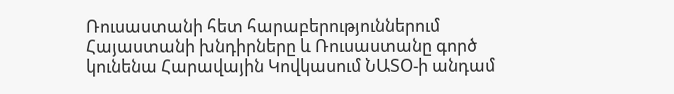Ռուսաստանի հետ հարաբերություններում Հայաստանի խնդիրները և Ռուսաստանը գործ կունենա Հարավային Կովկասում ՆԱՏՕ-ի անդամ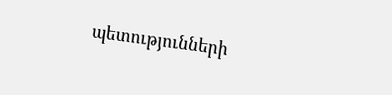պետությունների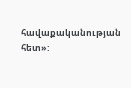հավաքականության հետ»: